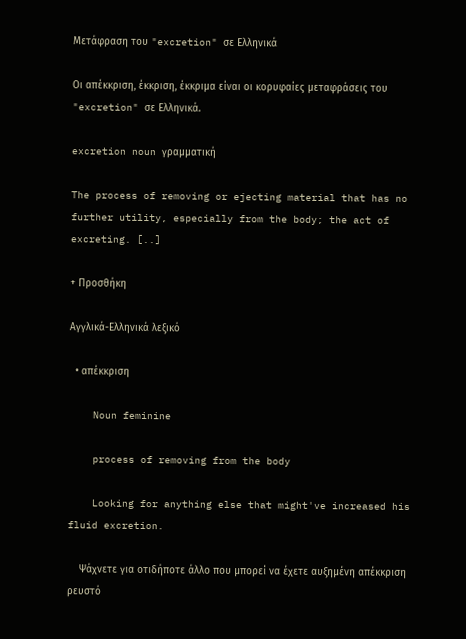Μετάφραση του "excretion" σε Ελληνικά

Οι απέκκριση, έκκριση, έκκριμα είναι οι κορυφαίες μεταφράσεις του "excretion" σε Ελληνικά.

excretion noun γραμματική

The process of removing or ejecting material that has no further utility, especially from the body; the act of excreting. [..]

+ Προσθήκη

Αγγλικά-Ελληνικά λεξικό

  • απέκκριση

    Noun feminine

    process of removing from the body

    Looking for anything else that might've increased his fluid excretion.

    Ψάχνετε για οτιδήποτε άλλο που μπορεί να έχετε αυξημένη απέκκριση ρευστό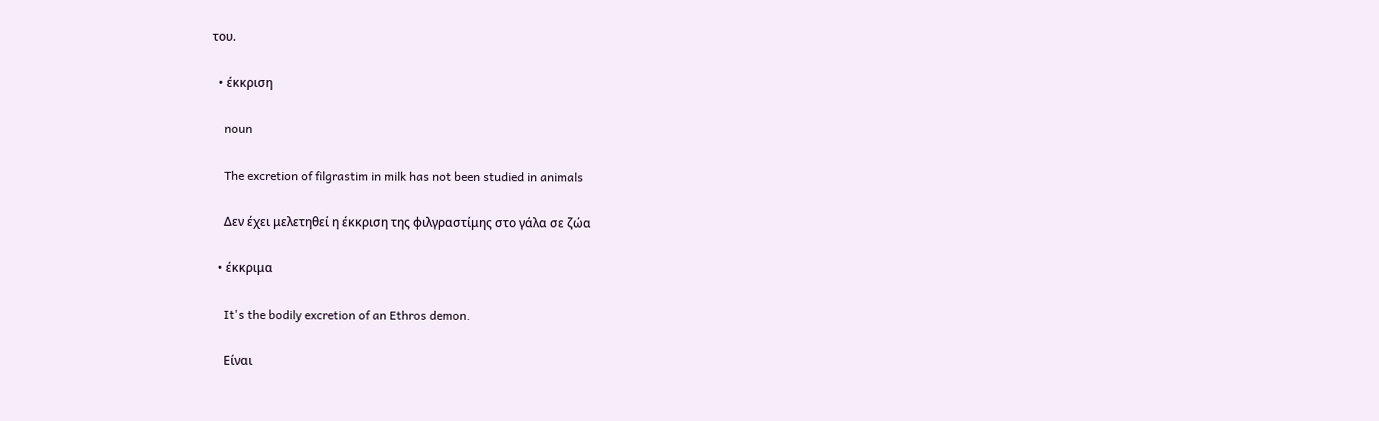του.

  • έκκριση

    noun

    The excretion of filgrastim in milk has not been studied in animals

    Δεν έχει μελετηθεί η έκκριση της φιλγραστίμης στο γάλα σε ζώα

  • έκκριμα

    It's the bodily excretion of an Ethros demon.

    Είναι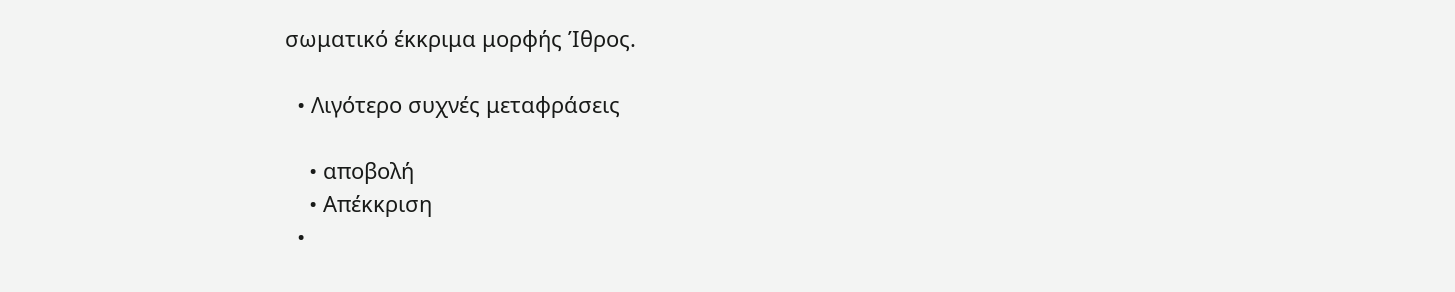σωματικό έκκριμα μορφής Ίθρος.

  • Λιγότερο συχνές μεταφράσεις

    • αποβολή
    • Απέκκριση
  •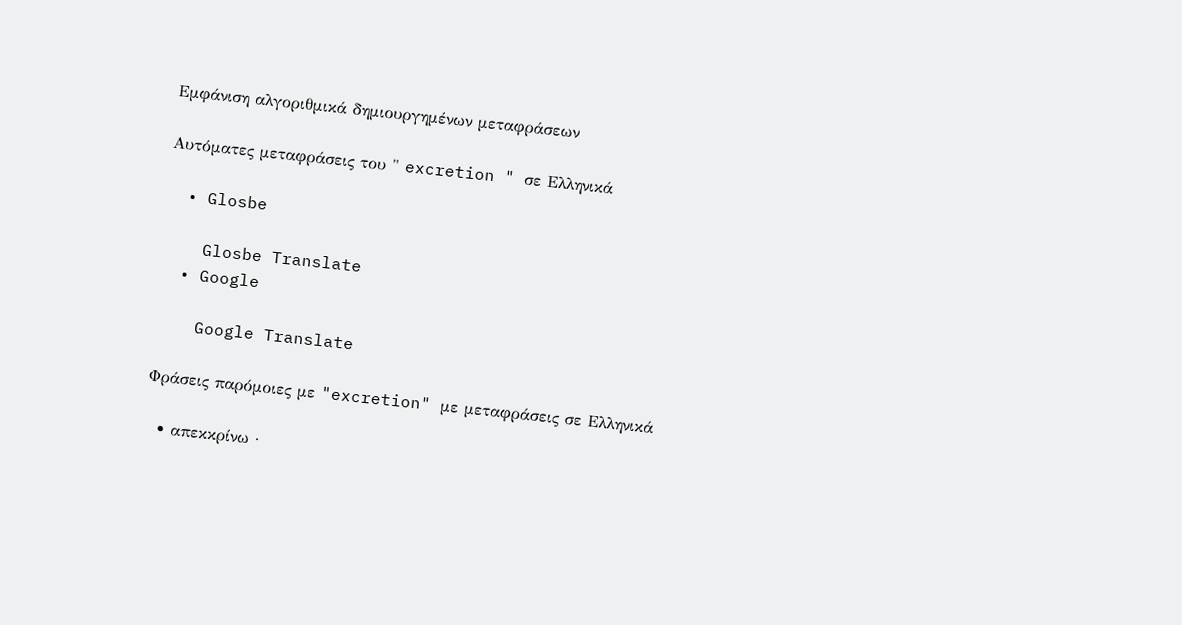Εμφάνιση αλγοριθμικά δημιουργημένων μεταφράσεων

Αυτόματες μεταφράσεις του " excretion " σε Ελληνικά

  • Glosbe

    Glosbe Translate
  • Google

    Google Translate

Φράσεις παρόμοιες με "excretion" με μεταφράσεις σε Ελληνικά

  • απεκκρίνω ·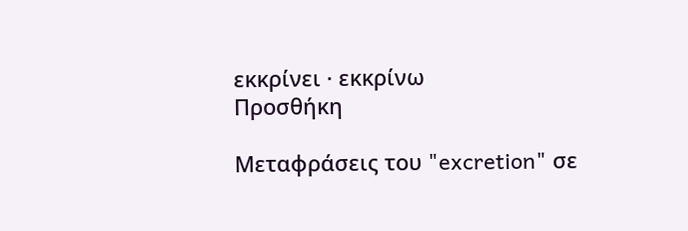εκκρίνει · εκκρίνω
Προσθήκη

Μεταφράσεις του "excretion" σε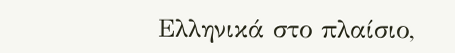Ελληνικά στο πλαίσιο,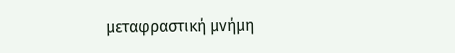μεταφραστική μνήμη